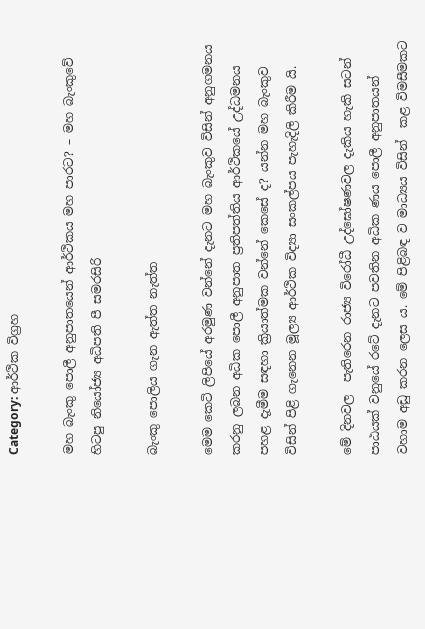Category: ආර්ථික විග්‍රහ

මහ බැංකු පොලී අනුපාතයෙන් ආර්ථිකය මහ පාරට? – මහ බැංකුවේ හිටපු නියෝජ්‍ය අධිපති පී සමරසිරි

බැංකු පොලිය ගැන ඇත්ත නැත්ත

මෙම කෙටි ලිපියේ අරමුණ වන්නේ දැනට මහ බැංකුව විසින් අනුගමනය කරනු ලබන අධික පොලී අනුපාත ප්‍රතිපත්තිය ආර්ථිකයේ උද්ධමනය පහළ දැමීම සඳහා ක්‍රියාත්මක වන්නේ කෙසේ ද? යන්න මහ බැංකුව විසින් පිළි ගැනෙන මූල්‍ය ආර්ථික විද්‍යා සංකල්පය පැහැදිලි කිරීම යි.

මේ දිනවල  පැතිරෙන රාජ්‍ය විරෝධී උද්ඝෝෂණවල දැකිය හැකි සටන් පාඨයක් වනුයේ රටේ දැනට පවතින අධික ණය පොලී අනුපාතයන් වහාම අඩු කරන ලෙස ය. මේ පිළිබඳ ව මාධ්‍යය විසින්  කළ විමසීමකට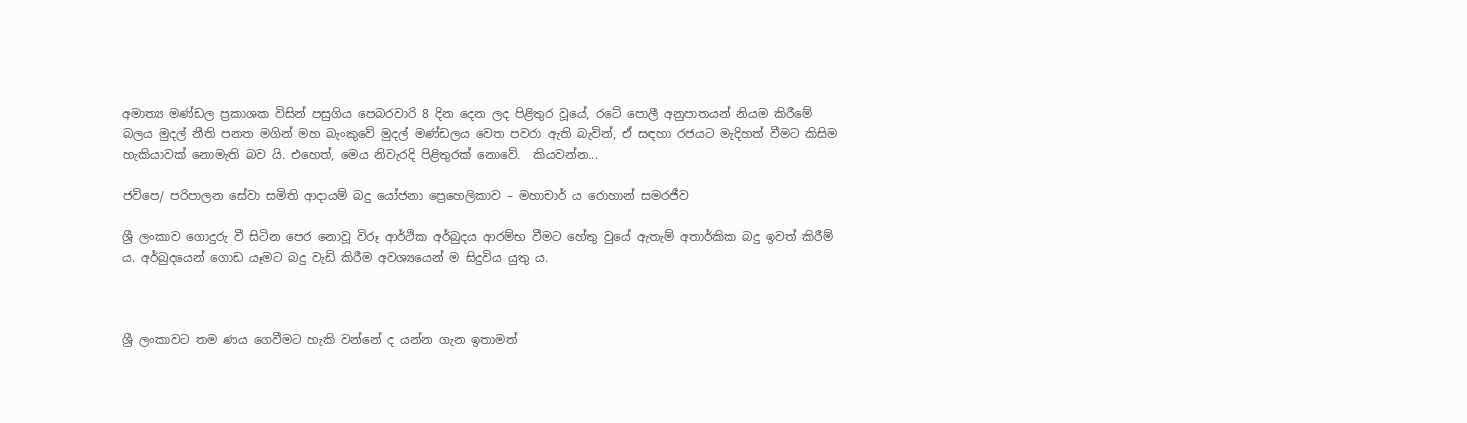අමාත්‍ය මණ්ඩල ප්‍රකාශක විසින් පසුගිය පෙබරවාරි 8 දින දෙන ලද පිළිතුර වූයේ, රටේ පොලී අනුපාතයන් නියම කිරීමේ බලය මුදල් නීති පනත මගින් මහ බැංකුවේ මුදල් මණ්ඩලය වෙත පවරා ඇති බැවින්, ඒ සඳහා රජයට මැදිහත් වීමට කිසිම හැකියාවක් නොමැති බව යි. එහෙත්, මෙය නිවැරදි පිළිතුරක් නොවේ.  කියවන්න...

ජවිපෙ/ පරිපාලන සේවා සමිති ආදායම් බදු යෝජනා ප්‍රෙහෙලිකාව – මහාචාර් ය රොහාන් සමරජීව

ශ්‍රී ලංකාව ගොදුරු වී සිටින පෙර නොවූ විරූ ආර්ථික අර්බුදය ආරම්භ වීමට හේතු වුයේ ඇතැම් අතාර්කික බදු ඉවත් කිරීම් ය. අර්බුදයෙන් ගොඩ යෑමට බදු වැඩි කිරීම අවශ්‍යයෙන් ම සිදුවිය යුතු ය.



ශ්‍රී ලංකාවට තම ණය ගෙවීමට හැකි වන්නේ ද යන්න ගැන ඉතාමත්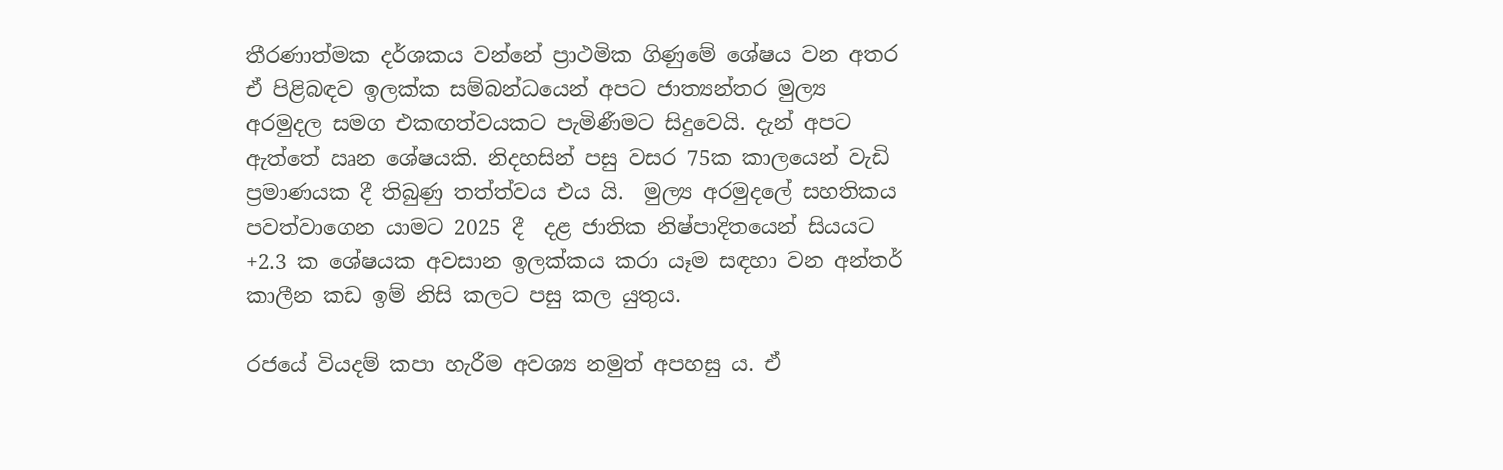තීරණාත්මක දර්ශකය වන්නේ ප්‍රාථමික ගිණුමේ ශේෂය වන අතර ඒ පිළිබඳව ඉලක්ක සම්බන්ධයෙන් අපට ජාත්‍යන්තර මුල්‍ය අරමුදල සමග එකඟත්වයකට පැමිණීමට සිදුවෙයි. දැන් අපට ඇත්තේ ඍන ශේෂයකි. නිදහසින් පසු වසර 75ක කාලයෙන් වැඩි ප්‍රමාණයක දී තිබුණු තත්ත්වය එය යි.  මුල්‍ය අරමුදලේ සහතිකය පවත්වාගෙන යාමට 2025 දී  දළ ජාතික නිෂ්පාදිතයෙන් සියයට +2.3 ක ශේෂයක අවසාන ඉලක්කය කරා යෑම සඳහා වන අන්තර් කාලීන කඩ ඉම් නිසි කලට පසු කල යුතුය.

රජයේ වියදම් කපා හැරීම අවශ්‍ය නමුත් අපහසු ය. ඒ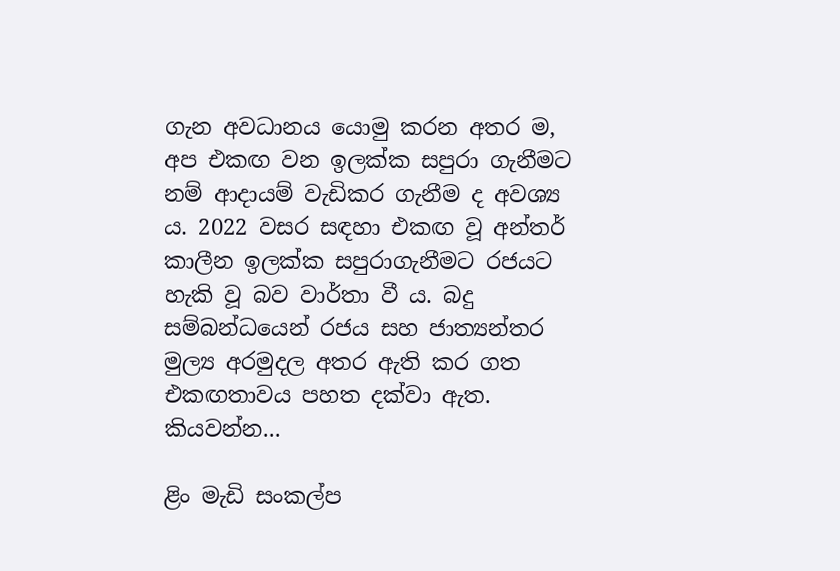ගැන අවධානය යොමු කරන අතර ම, අප එකඟ වන ඉලක්ක සපුරා ගැනීමට නම් ආදායම් වැඩිකර ගැනීම ද අවශ්‍ය ය. 2022 වසර සඳහා එකඟ වූ අන්තර් කාලීන ඉලක්ක සපුරාගැනීමට රජයට හැකි වූ බව වාර්තා වී ය. බදු සම්බන්ධයෙන් රජය සහ ජාත්‍යන්තර මුල්‍ය අරමුදල අතර ඇති කර ගත එකඟතාවය පහත දක්වා ඇත. කියවන්න...

ළිං මැඩි සංකල්ප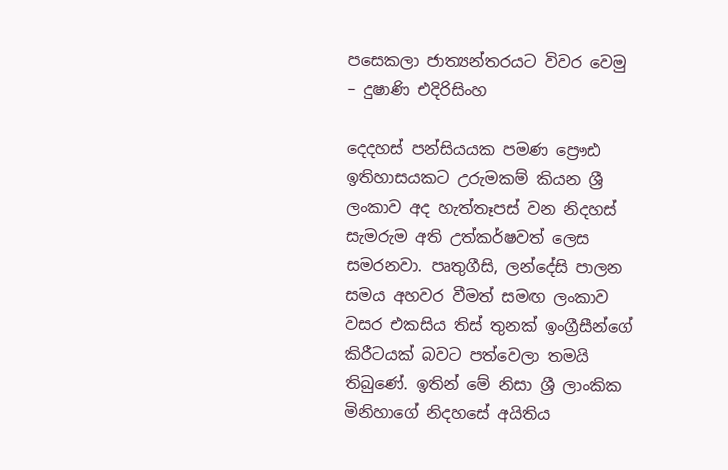පසෙකලා ජාත්‍යන්තරයට විවර වෙමු – දුෂාණි එදිරිසිංහ

දෙදහස් පන්සියයක පමණ ප්‍රෞඪ ඉතිහාසයකට උරුමකම් කියන ශ්‍රී ලංකාව අද හැත්තෑපස් වන නිදහස් සැමරුම අති උත්කර්ෂවත් ලෙස සමරනවා. පෘතුගීසි, ලන්දේසි පාලන සමය අහවර වීමත් සමඟ ලංකාව වසර එකසිය තිස් තුනක් ඉංග්‍රීසීන්ගේ කිරීටයක් බවට පත්වෙලා තමයි තිබුණේ. ඉතින් මේ නිසා ශ්‍රී ලාංකික මිනිහාගේ නිදහසේ අයිතිය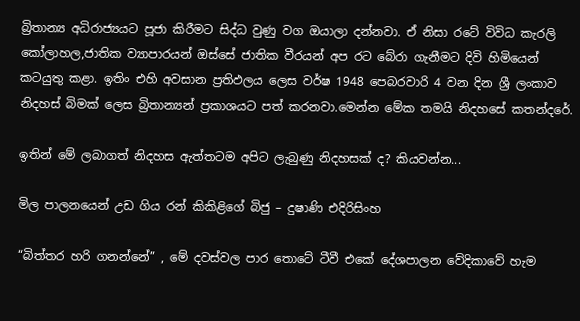බ්‍රිතාන්‍ය අධිරාජ්‍යයට පූජා කිරීමට සිද්ධ වුණු වග ඔයාලා දන්නවා. ඒ නිසා රටේ විවිධ කැරලි කෝලාහල,ජාතික ව්‍යාපාරයන් ඔස්සේ ජාතික වීරයන් අප රට බේරා ගැනීමට දිවි හිමියෙන් කටයුතු කළා. ඉතිං එහි අවසාන ප්‍රතිඵලය ලෙස වර්ෂ 1948 පෙබරවාරි 4 වන දින ශ්‍රී ලංකාව නිදහස් බිමක් ලෙස බ්‍රිතාන්‍යන් ප්‍රකාශයට පත් කරනවා.මෙන්න මේක තමයි නිදහසේ කතන්දරේ.

ඉතින් මේ ලබාගත් නිදහස ඇත්තටම අපිට ලැබුණු නිදහසක් ද? කියවන්න...

මිල පාලනයෙන් උඩ ගිය රන් කිකිළිගේ බිජු – දුෂාණි එදිරිසිංහ

“බිත්තර හරි ගනන්නේ” , මේ දවස්වල පාර තොටේ ටීවී එකේ දේශපාලන වේදිකාවේ හැම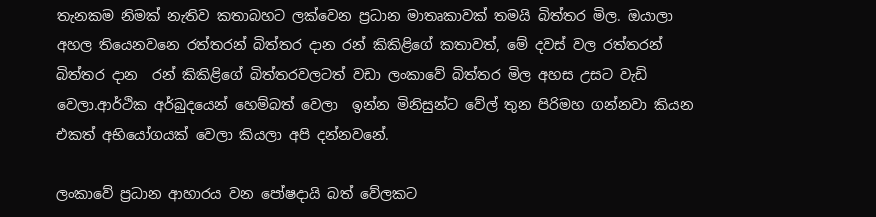තැනකම නිමක් නැතිව කතාබහට ලක්වෙන ප්‍රධාන මාතෘකාවක් තමයි බිත්තර මිල. ඔයාලා අහල තියෙනවනෙ රත්තරන් බිත්තර දාන රන් කිකිළිගේ කතාවත්, මේ දවස් වල රත්තරන් බිත්තර දාන  රන් කිකිළිගේ බිත්තරවලටත් වඩා ලංකාවේ බිත්තර මිල අහස උසට වැඩි වෙලා.ආර්ථික අර්බුදයෙන් හෙම්බත් වෙලා  ඉන්න මිනිසුන්ට වේල් තුන පිරිමහ ගන්නවා කියන එකත් අභියෝගයක් වෙලා කියලා අපි දන්නවනේ.

ලංකාවේ ප්‍රධාන ආහාරය වන පෝෂදායි බත් වේලකට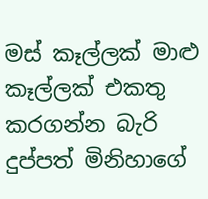මස් කෑල්ලක් මාළු කෑල්ලක් එකතු කරගන්න බැරි දුප්පත් මිනිහාගේ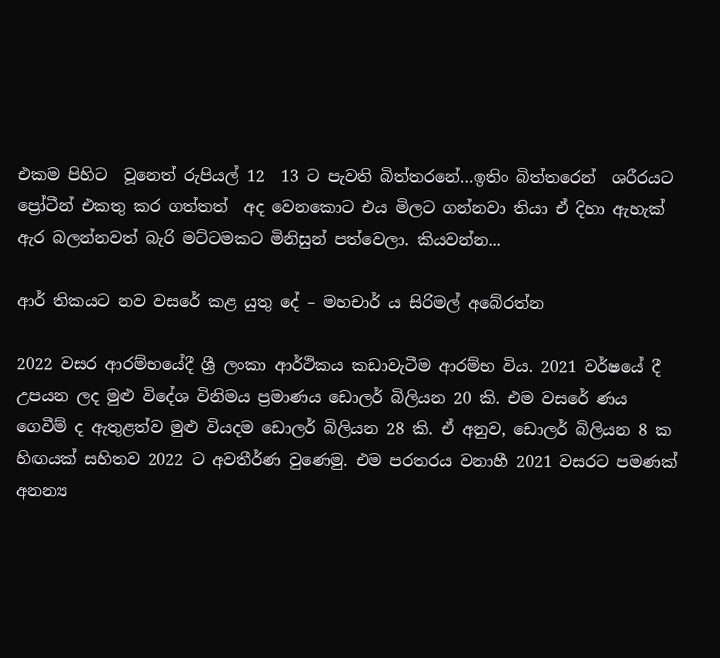එකම පිහිට  වූනෙත් රුපියල් 12  13 ට පැවති බිත්තරනේ…ඉතිං බිත්තරෙන්  ශරීරයට ප්‍රෝටීන් එකතු කර ගත්තත්  අද වෙනකොට එය මිලට ගන්නවා තියා ඒ දිහා ඇහැක් ඇර බලන්නවත් බැරි මට්ටමකට මිනිසුන් පත්වෙලා. කියවන්න...

ආර් තිකයට නව වසරේ කළ යුතු දේ – මහචාර් ය සිරිමල් අබේරත්න

2022 වසර ආරම්භයේදී ශ්‍රී ලංකා ආර්ථිකය කඩාවැටීම ආරම්භ විය. 2021 වර්ෂයේ දී උපයන ලද මුළු විදේශ විනිමය ප්‍රමාණය ඩොලර් බිලියන 20 කි. එම වසරේ ණය ගෙවීම් ද ඇතුළත්ව මුළු වියදම ඩොලර් බිලියන 28 කි. ඒ අනුව, ඩොලර් බිලියන 8 ක හිඟයක් සහිතව 2022 ට අවතීර්ණ වුණෙමු. එම පරතරය වනාහී 2021 වසරට පමණක් අනන්‍ය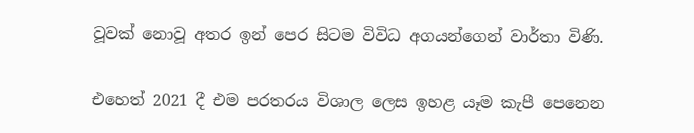වූවක් නොවූ අතර ඉන් පෙර සිටම විවිධ අගයන්ගෙන් වාර්තා විණි.

එහෙත් 2021 දී එම පරතරය විශාල ලෙස ඉහළ යෑම කැපී පෙනෙන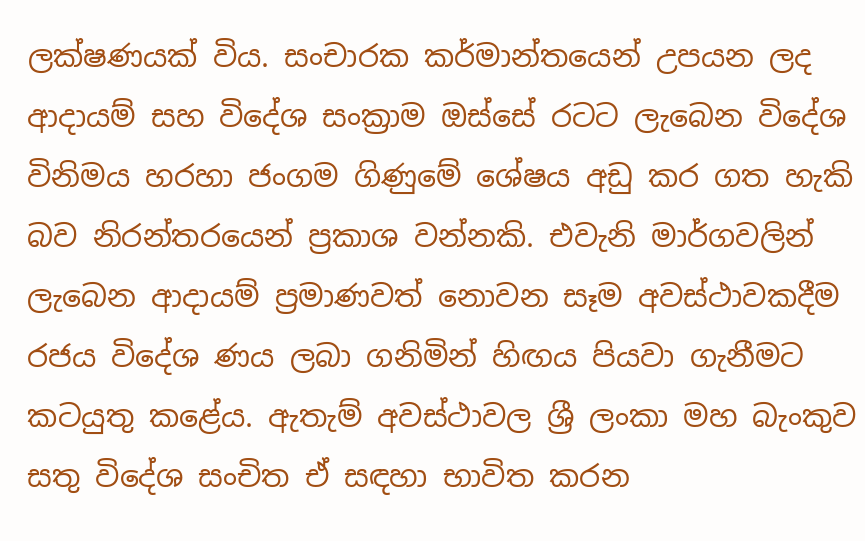ලක්ෂණයක් විය. සංචාරක කර්මාන්තයෙන් උපයන ලද ආදායම් සහ විදේශ සංක්‍රාම ඔස්සේ රටට ලැබෙන විදේශ විනිමය හරහා ජංගම ගිණුමේ ශේෂය අඩු කර ගත හැකි බව නිරන්තරයෙන් ප්‍රකාශ වන්නකි. එවැනි මාර්ගවලින් ලැබෙන ආදායම් ප්‍රමාණවත් නොවන සෑම අවස්ථාවකදීම රජය විදේශ ණය ලබා ගනිමින් හිඟය පියවා ගැනීමට කටයුතු කළේය. ඇතැම් අවස්ථාවල ශ්‍රී ලංකා මහ බැංකුව සතු විදේශ සංචිත ඒ සඳහා භාවිත කරන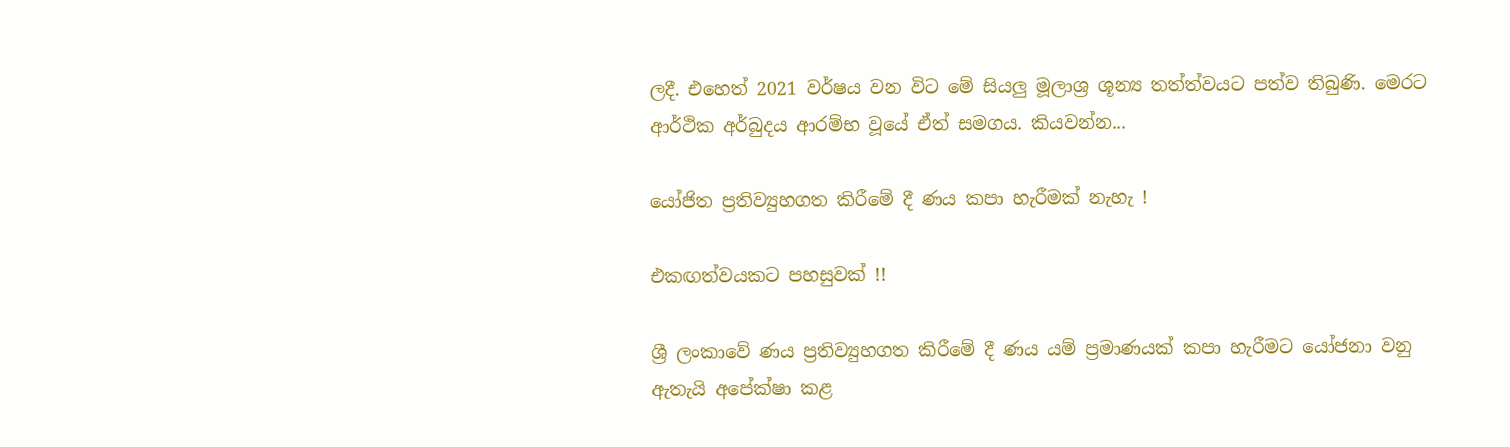ලදී. එහෙත් 2021 වර්ෂය වන විට මේ සියලු මූලාශ්‍ර ශූන්‍ය තත්ත්වයට පත්ව තිබුණි. මෙරට ආර්ථික අර්බුදය ආරම්භ වූයේ ඒත් සමගය. කියවන්න...

යෝජිත ප්‍රතිව්‍යුහගත කිරීමේ දී ණය කපා හැරීමක් නැහැ !

එකඟත්වයකට පහසුවක් !!

ශ්‍රී ලංකාවේ ණය ප්‍රතිව්‍යුහගත කිරීමේ දී ණය යම් ප්‍රමාණයක් කපා හැරීමට යෝජනා වනු ඇතැයි අපේක්ෂා කළ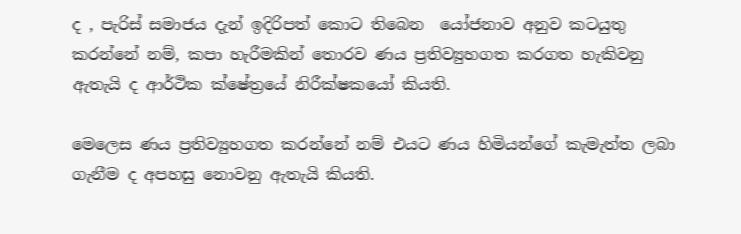ද , පැරිස් සමාජය දැන් ඉදිරිපත් කොට තිබෙන  යෝජනාව අනුව කටයුතු කරන්නේ නම්, කපා හැරීමකින් තොරව ණය ප්‍රතිව්‍යුහගත කරගත හැකිවනු ඇතැයි ද ආර්ථික ක්ෂේත්‍රයේ නිරීක්ෂකයෝ කියති.

මෙලෙස ණය ප්‍රතිව්‍යුහගත කරන්නේ නම් එයට ණය හිමියන්ගේ කැමැත්ත ලබා ගැනීම ද අපහසු නොවනු ඇතැයි කියති.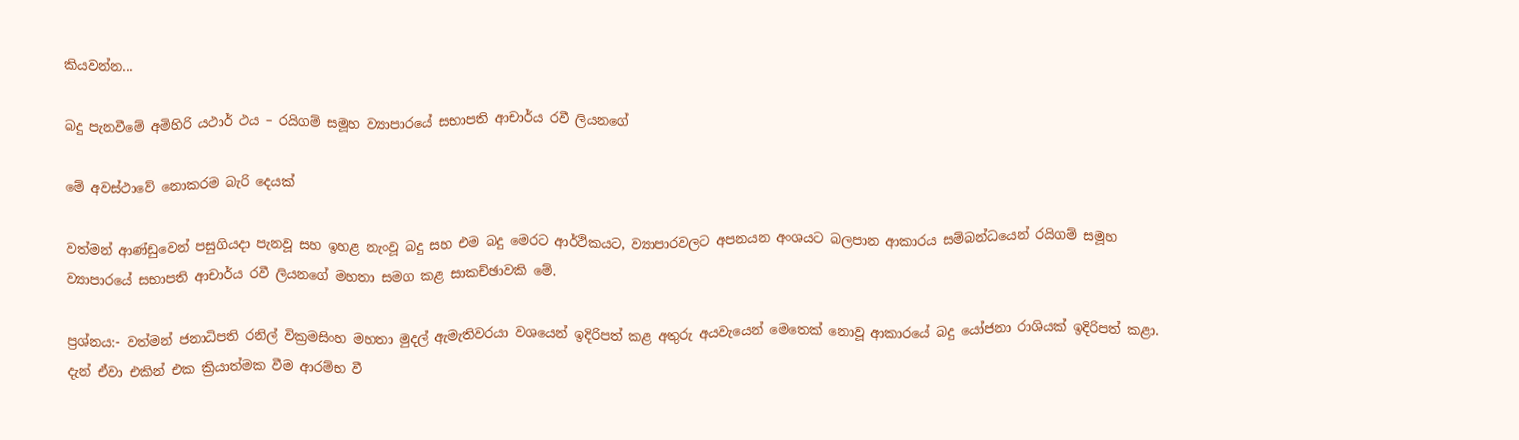කියවන්න...

බදු පැනවීමේ අමිහිරි යථාර් ථය – රයිගම් සමූහ ව්‍යාපාරයේ සභාපති ආචාර්ය රවී ලියනගේ

මේ අවස්ථාවේ නොකරම බැරි දෙයක්

වත්මන් ආණ්ඩුවෙන් පසුගියදා පැනවූ සහ ඉහළ නැංවූ බදු සහ එම බදු මෙරට ආර්ථිකයට, ව්‍යාපාරවලට අපනයන අංශයට බලපාන ආකාරය සම්බන්ධයෙන් රයිගම් සමූහ ව්‍යාපාරයේ සභාපති ආචාර්ය රවී ලියනගේ මහතා සමග කළ සාකච්ඡාවකි මේ.

ප්‍රශ්නය:- වත්මන් ජනාධිපති රනිල් වික්‍රමසිංහ මහතා මුදල් ඇමැතිවරයා වශයෙන් ඉදිරිපත් කළ අතුරු අයවැයෙන් මෙතෙක් නොවූ ආකාරයේ බදු යෝජනා රාශියක් ඉදිරිපත් කළා. දැන් ඒවා එකින් එක ක්‍රියාත්මක වීම ආරම්භ වී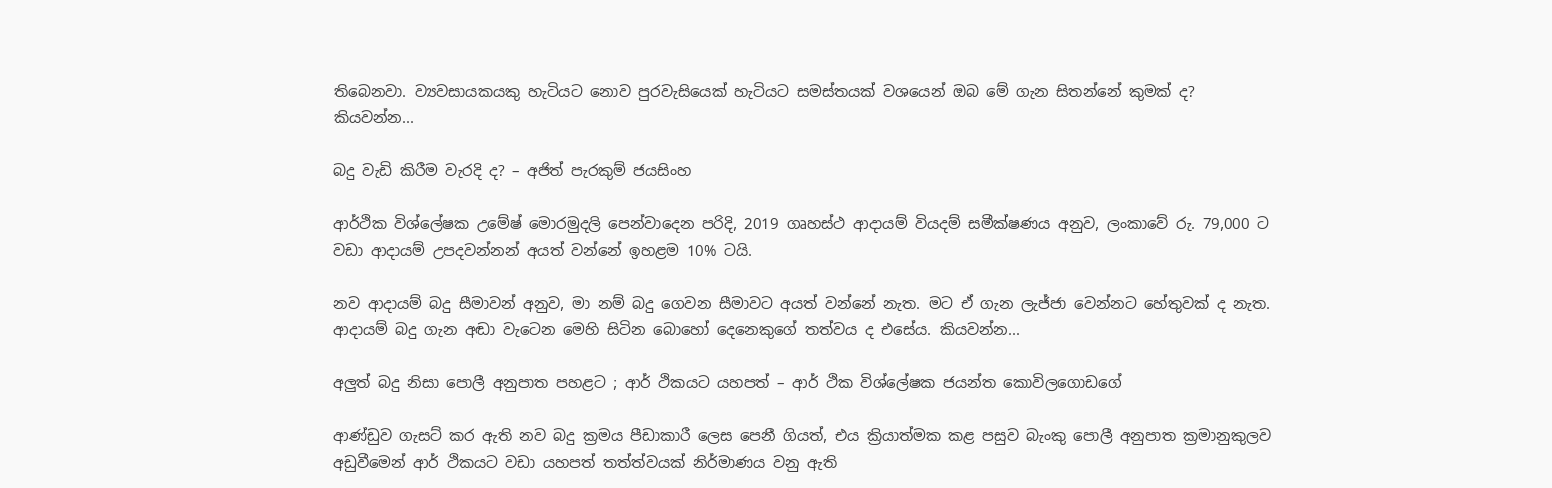තිබෙනවා. ව්‍යවසායකයකු හැටියට නොව පුරවැසියෙක් හැටියට සමස්තයක් වශයෙන් ඔබ මේ ගැන සිතන්නේ කුමක් ද? කියවන්න...

බදු වැඩි කිරීම වැරදි ද? – අජිත් පැරකුම් ජයසිංහ

ආර්ථික විශ්ලේෂක උමේෂ් මොරමුදලි පෙන්වාදෙන පරිදි, 2019 ගෘහස්ථ ආදායම් වියදම් සමීක්ෂණය අනුව, ලංකාවේ රු. 79,000 ට වඩා ආදායම් උපදවන්නන් අයත් වන්නේ ඉහළම 10% ටයි.

නව ආදායම් බදු සීමාවන් අනුව, මා නම් බදු ගෙවන සීමාවට අයත් වන්නේ නැත. මට ඒ ගැන ලැජ්ජා වෙන්නට හේතුවක් ද නැත. ආදායම් බදු ගැන අඬා වැටෙන මෙහි සිටින බොහෝ දෙනෙකුගේ තත්වය ද එසේය. කියවන්න...

අලුත් බදු නිසා පොලී අනුපාත පහළට ; ආර් ථිකයට යහපත් – ආර් ථික විශ්ලේෂක ජයන්ත කොවිලගොඩගේ

ආණ්ඩුව ගැසට් කර ඇති නව බදු ක්‍රමය පීඩාකාරී ලෙස පෙනී ගියත්, එය ක්‍රියාත්මක කළ පසුව බැංකු පොලී අනුපාත ක්‍රමානුකුලව අඩුවීමෙන් ආර් ථිකයට වඩා යහපත් තත්ත්වයක් නිර්මාණය වනු ඇති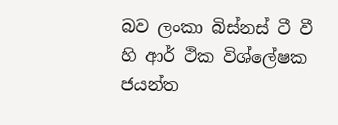බව ලංකා බිස්නස් ටී වී හි ආර් ථික විශ්ලේෂක ජයන්ත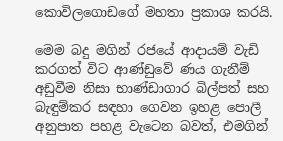කොවිලගොඩගේ මහතා ප්‍රකාශ කරයි.

මෙම බදු මගින් රජයේ ආදායම් වැඩි කරගත් විට ආණ්ඩුවේ ණය ගැනීම් අඩුවීම නිසා භාණ්ඩාගාර බිල්පත් සහ බැඳුම්කර සඳහා ගෙවන ඉහළ පොලී අනුපාත පහළ වැටෙන බවත්, එමගින්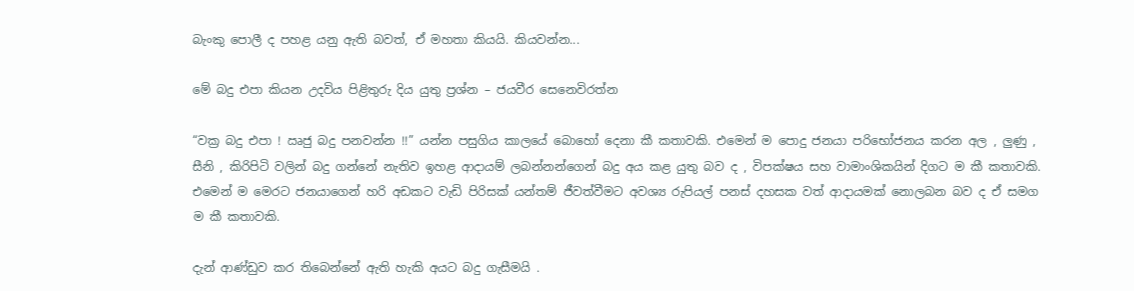බැංකු පොලී ද පහළ යනු ඇති බවත්, ඒ මහතා කියයි. කියවන්න...

මේ බදු එපා කියන උදවිය පිළිතුරු දිය යුතු ප්‍රශ්න – ජයවීර සෙනෙවිරත්න

“වක්‍ර බදු එපා ! ඍජු බදු පනවන්න !!” යන්න පසුගිය කාලයේ බොහෝ දෙනා කී කතාවකි. එමෙන් ම පොදු ජනයා පරිභෝජනය කරන අල , ලුණු , සීනි , කිරිපිටි වලින් බදු ගන්නේ නැතිව ඉහළ ආදායම් ලබන්නන්ගෙන් බදු අය කළ යුතු බව ද , විපක්ෂය සහ වාමාංශිකයින් දිගට ම කී කතාවකි. එමෙන් ම මෙරට ජනයාගෙන් හරි අඩකට වැඩි පිරිසක් යන්තම් ජීවත්වීමට අවශ්‍ය රුපියල් පනස් දහසක වත් ආදායමක් නොලබන බව ද ඒ සමග ම කී කතාවකි.

දැන් ආණ්ඩුව කර තිබෙන්නේ ඇති හැකි අයට බදු ගැසීමයි .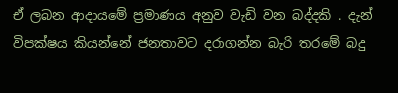ඒ ලබන ආදායමේ ප්‍රමාණය අනුව වැඩි වන බද්දකි . දැන් විපක්ෂය කියන්නේ ජනතාවට දරාගන්න බැරි තරමේ බදු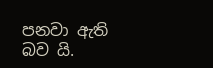පනවා ඇති බව යි.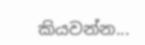කියවන්න...